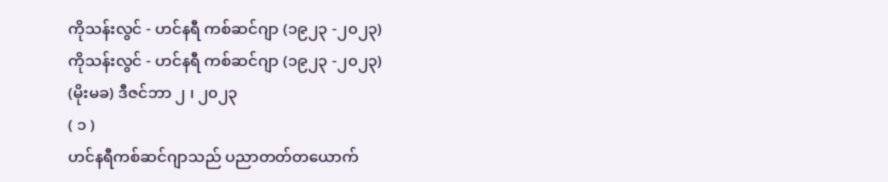ကိုသန်းလွင် - ဟင်နရီ ကစ်ဆင်ဂျာ (၁၉၂၃ -၂၀၂၃)
ကိုသန်းလွင် - ဟင်နရီ ကစ်ဆင်ဂျာ (၁၉၂၃ -၂၀၂၃)
(မိုးမခ) ဒီဇင်ဘာ ၂ ၊ ၂၀၂၃
( ၁ )
ဟင်နရီကစ်ဆင်ဂျာသည် ပညာတတ်တယောက်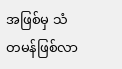အဖြစ်မှ သံတမန်ဖြစ်လာ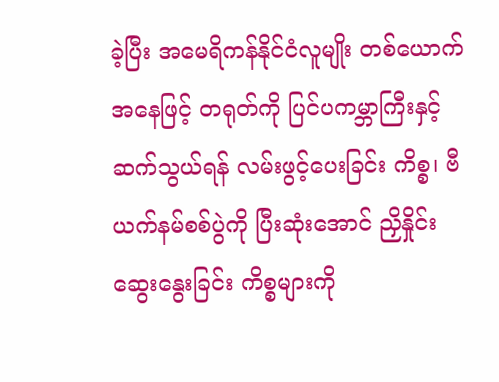ခဲ့ပြီး အမေရိကန်နိုင်ငံလူမျိုး တစ်ယောက်အနေဖြင့် တရုတ်ကို ပြင်ပကမ္ဘာကြီးနှင့် ဆက်သွယ်ရန် လမ်းဖွင့်ပေးခြင်း ကိစ္စ၊ ဗီယက်နမ်စစ်ပွဲကို ပြီးဆုံးအောင် ညှိနှိုင်းဆွေးနွေးခြင်း ကိစ္စများကို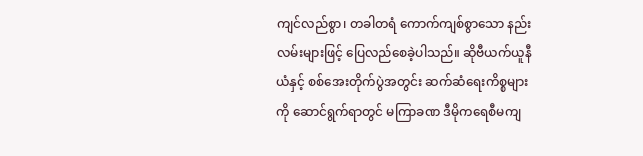ကျင်လည်စွာ၊ တခါတရံ ကောက်ကျစ်စွာသော နည်းလမ်းများဖြင့် ပြေလည်စေခဲ့ပါသည်။ ဆိုဗီယက်ယူနီယံနှင့် စစ်အေးတိုက်ပွဲအတွင်း ဆက်ဆံရေးကိစ္စများကို ဆောင်ရွက်ရာတွင် မကြာခဏ ဒီမိုကရေစီမကျ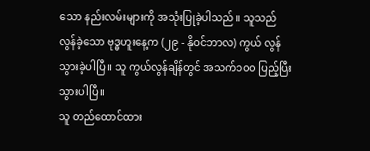သော နည်းလမ်းများကို အသုံးပြုခဲ့ပါသည်။ သူသည် လွန်ခဲ့သော ဗုဒ္ဓဟူးနေ့က (၂၉ - နိုဝင်ဘာလ) ကွယ် လွန်သွားခဲ့ပါပြီ။ သူ ကွယ်လွန်ချိန်တွင် အသက်၁၀၀ ပြည့်ပြီးသွားပါပြီ။
သူ တည်ထောင်ထား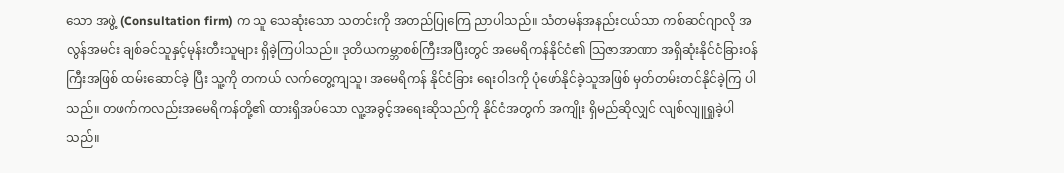သော အဖွဲ့ (Consultation firm) က သူ သေဆုံးသော သတင်းကို အတည်ပြုကြေ ညာပါသည်။ သံတမန်အနည်းငယ်သာ ကစ်ဆင်ဂျာလို အလွန်အမင်း ချစ်ခင်သူနှင့်မုန်းတီးသူများ ရှိခဲ့ကြပါသည်။ ဒုတိယကမ္ဘာစစ်ကြီးအပြီးတွင် အမေရိကန်နိုင်ငံ၏ သြဇာအာဏာ အရှိဆုံးနိုင်ငံခြားဝန်ကြီးအဖြစ် ထမ်းဆောင်ခဲ့ ပြီး သူ့ကို တကယ် လက်တွေ့ကျသူ၊ အမေရိကန် နိုင်ငံခြား ရေးဝါဒကို ပုံဖော်နိုင်ခဲ့သူအဖြစ် မှတ်တမ်းတင်နိုင်ခဲ့ကြ ပါသည်။ တဖက်ကလည်းအမေရိကန်တို့၏ ထားရှိအပ်သော လူ့အခွင့်အရေးဆိုသည်ကို နိုင်ငံအတွက် အကျိုး ရှိမည်ဆိုလျှင် လျစ်လျူရှုခဲ့ပါသည်။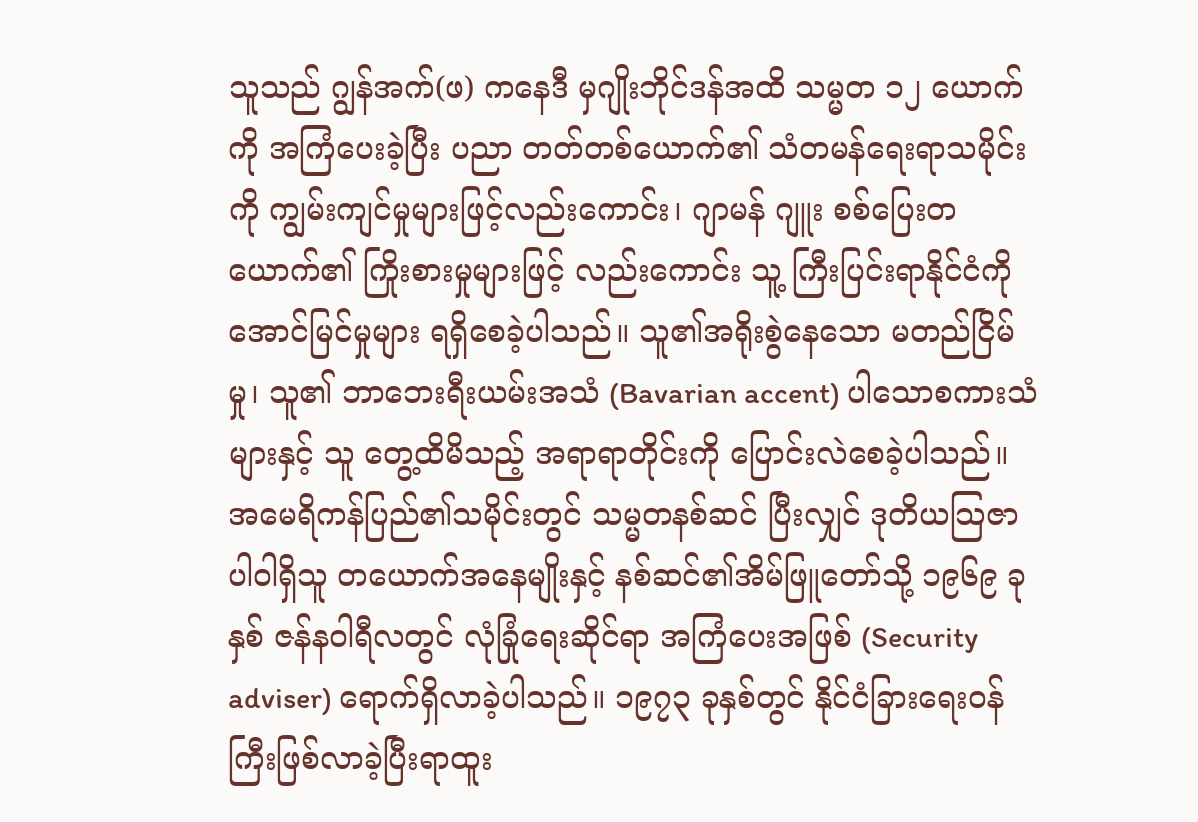သူသည် ဂျွန်အက်(ဖ) ကနေဒီ မှဂျိုးဘိုင်ဒန်အထိ သမ္မတ ၁၂ ယောက်ကို အကြံပေးခဲ့ပြီး ပညာ တတ်တစ်ယောက်၏ သံတမန်ရေးရာသမိုင်းကို ကျွမ်းကျင်မှုများဖြင့်လည်းကောင်း၊ ဂျာမန် ဂျူး စစ်ပြေးတယောက်၏ ကြိုးစားမှုများဖြင့် လည်းကောင်း သူ့ ကြီးပြင်းရာနိုင်ငံကို အောင်မြင်မှုများ ရရှိစေခဲ့ပါသည်။ သူ၏အရိုးစွဲနေသော မတည်ငြိမ်မှု၊ သူ၏ ဘာဘေးရီးယမ်းအသံ (Bavarian accent) ပါသောစကားသံများနှင့် သူ တွေ့ထိမိသည့် အရာရာတိုင်းကို ပြောင်းလဲစေခဲ့ပါသည်။
အမေရိကန်ပြည်၏သမိုင်းတွင် သမ္မတနစ်ဆင် ပြီးလျှင် ဒုတိယသြဇာပါဝါရှိသူ တယောက်အနေမျိုးနှင့် နစ်ဆင်၏အိမ်ဖြူတော်သို့ ၁၉၆၉ ခုနှစ် ဇန်နဝါရီလတွင် လုံခြုံရေးဆိုင်ရာ အကြံပေးအဖြစ် (Security adviser) ရောက်ရှိလာခဲ့ပါသည်။ ၁၉၇၃ ခုနှစ်တွင် နိုင်ငံခြားရေးဝန်ကြီးဖြစ်လာခဲ့ပြီးရာထူး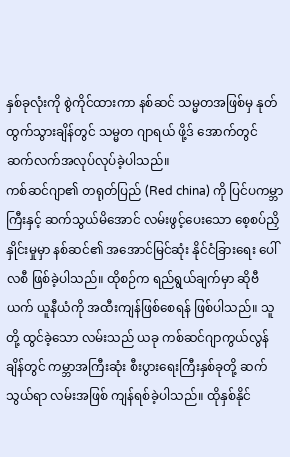နှစ်ခုလုံးကို စွဲကိုင်ထားကာ နစ်ဆင် သမ္မတအဖြစ်မှ နုတ်ထွက်သွားချိန်တွင် သမ္မတ ဂျာရယ် ဖို့ဒ် အောက်တွင် ဆက်လက်အလုပ်လုပ်ခဲ့ပါသည်။
ကစ်ဆင်ဂျာ၏ တရုတ်ပြည် (Red china) ကို ပြင်ပကမ္ဘာကြီးနှင့် ဆက်သွယ်မိအောင် လမ်းဖွင့်ပေးသော စေ့စပ်ညှိနှိုင်းမှုမှာ နစ်ဆင်၏ အအောင်မြင်ဆုံး နိုင်ငံခြားရေး ပေါ်လစီ ဖြစ်ခဲ့ပါသည်။ ထိုစဉ်က ရည်ရွယ်ချက်မှာ ဆိုဗီယက် ယူနီယံကို အထီးကျန်ဖြစ်စေရန် ဖြစ်ပါသည်။ သူတို့ ထွင်ခဲ့သော လမ်းသည် ယခု ကစ်ဆင်ဂျာကွယ်လွန်ချိန်တွင် ကမ္ဘာအကြီးဆုံး စီးပွားရေးကြီးနှစ်ခုတို့ ဆက်သွယ်ရာ လမ်းအဖြစ် ကျန်ရစ်ခဲ့ပါသည်။ ထိုနှစ်နိုင်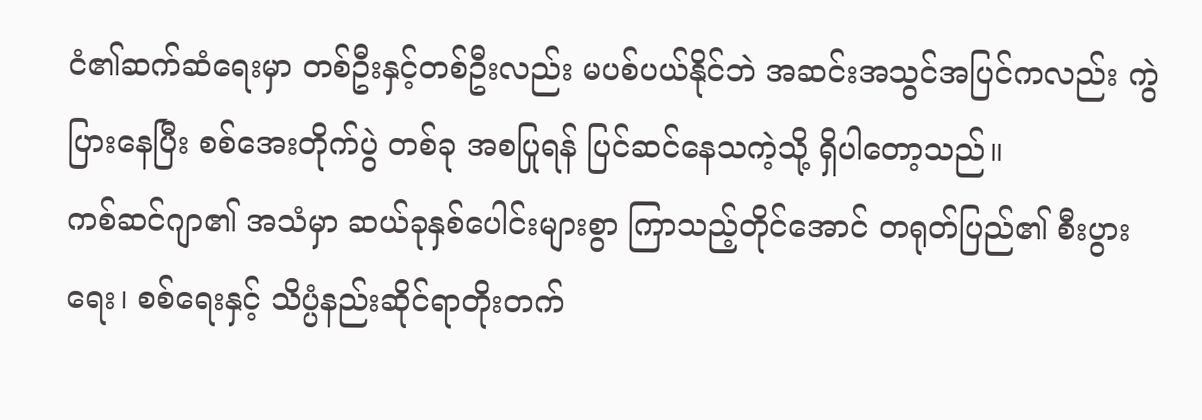ငံ၏ဆက်ဆံရေးမှာ တစ်ဦးနှင့်တစ်ဦးလည်း မပစ်ပယ်နိုင်ဘဲ အဆင်းအသွင်အပြင်ကလည်း ကွဲပြားနေပြီး စစ်အေးတိုက်ပွဲ တစ်ခု အစပြုရန် ပြင်ဆင်နေသကဲ့သို့ ရှိပါတော့သည်။
ကစ်ဆင်ဂျာ၏ အသံမှာ ဆယ်ခုနှစ်ပေါင်းများစွာ ကြာသည့်တိုင်အောင် တရုတ်ပြည်၏ စီးပွားရေး၊ စစ်ရေးနှင့် သိပ္ပံနည်းဆိုင်ရာတိုးတက်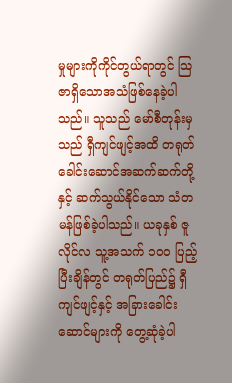မှုများကိုကိုင်တွယ်ရာတွင် သြဇာရှိသောအသံဖြစ်နေခဲ့ပါ သည်။ သူသည် မော်စီတုန်းမှသည် ရှီကျင်ဖျင့်အထိ တရုတ်ခေါင်းဆောင်အဆက်ဆက်တို့နှင့် ဆက်သွယ်နိုင်သော သံတမန်ဖြစ်ခဲ့ပါသည်။ ယခုနှစ် ဇူလိုင်လ သူ့အသက် ၁၀၀ ပြည့်ပြီးချိန်တွင် တရုတ်ပြည်၌ ရှီကျင်ဖျင့်နှင့် အခြားခေါင်းဆောင်များကို တွေ့ဆုံခဲ့ပါ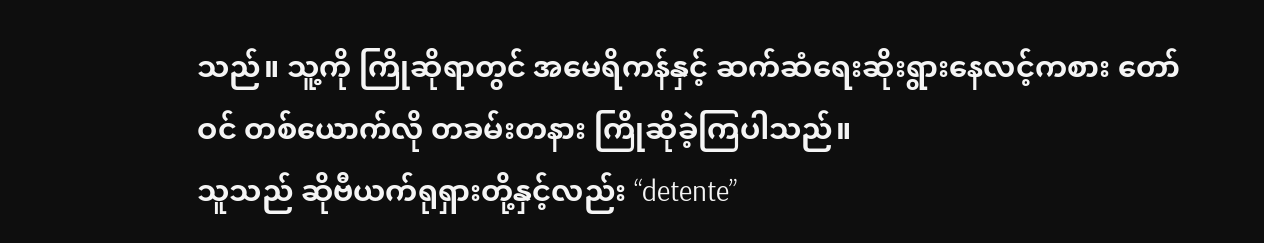သည်။ သူ့ကို ကြိုဆိုရာတွင် အမေရိကန်နှင့် ဆက်ဆံရေးဆိုးရွားနေလင့်ကစား တော်ဝင် တစ်ယောက်လို တခမ်းတနား ကြိုဆိုခဲ့ကြပါသည်။
သူသည် ဆိုဗီယက်ရုရှားတို့နှင့်လည်း “detente”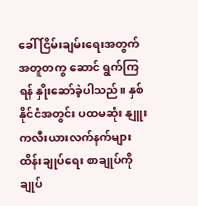ခေါ် ငြိမ်းချမ်းရေးအတွက် အတူတကွ ဆောင် ရွက်ကြရန် နှိုးဆော်ခဲ့ပါသည်။ နှစ်နိုင်ငံအတွင်း ပထမဆုံး နျူးကလီးယားလက်နက်များ ထိန်းချုပ်ရေး စာချုပ်ကို ချုပ်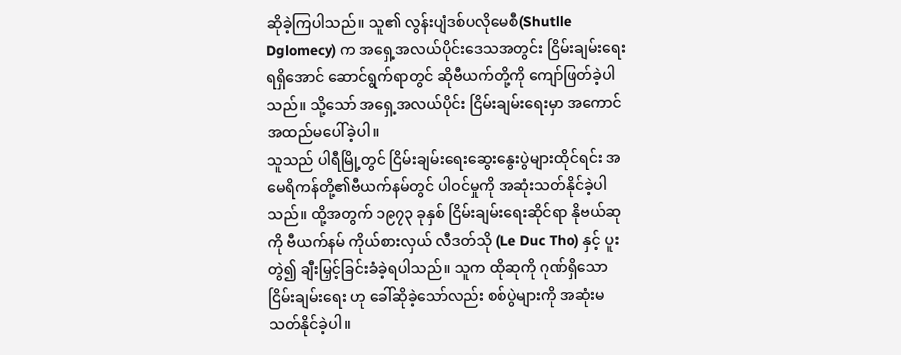ဆိုခဲ့ကြပါသည်။ သူ၏ လွန်းပျံဒစ်ပလိုမေစီ(Shutlle Dglomecy) က အရှေ့အလယ်ပိုင်းဒေသအတွင်း ငြိမ်းချမ်းရေး ရရှိအောင် ဆောင်ရွက်ရာတွင် ဆိုဗီယက်တို့ကို ကျော်ဖြတ်ခဲ့ပါသည်။ သို့သော် အရှေ့အလယ်ပိုင်း ငြိမ်းချမ်းရေးမှာ အကောင်အထည်မပေါ်ခဲ့ပါ။
သူသည် ပါရီမြို့တွင် ငြိမ်းချမ်းရေးဆွေးနွေးပွဲများထိုင်ရင်း အမေရိကန်တို့၏ဗီယက်နမ်တွင် ပါဝင်မှုကို အဆုံးသတ်နိုင်ခဲ့ပါသည်။ ထို့အတွက် ၁၉၇၃ ခုနှစ် ငြိမ်းချမ်းရေးဆိုင်ရာ နိုဗယ်ဆုကို ဗီယက်နမ် ကိုယ်စားလှယ် လီဒတ်သို (Le Duc Tho) နှင့် ပူးတွဲ၍ ချီးမြှင့်ခြင်းခံခဲ့ရပါသည်။ သူက ထိုဆုကို ဂုဏ်ရှိသော ငြိမ်းချမ်းရေး ဟု ခေါ်ဆိုခဲ့သော်လည်း စစ်ပွဲများကို အဆုံးမသတ်နိုင်ခဲ့ပါ။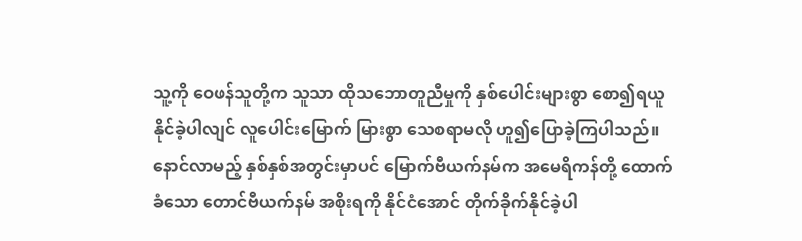သူ့ကို ဝေဖန်သူတို့က သူသာ ထိုသဘောတူညီမှုကို နှစ်ပေါင်းများစွာ စော၍ရယူနိုင်ခဲ့ပါလျင် လူပေါင်းမြောက် မြားစွာ သေစရာမလို ဟူ၍ပြောခဲ့ကြပါသည်။
နောင်လာမည့် နှစ်နှစ်အတွင်းမှာပင် မြောက်ဗီယက်နမ်က အမေရိကန်တို့ ထောက်ခံသော တောင်ဗီယက်နမ် အစိုးရကို နိုင်ငံအောင် တိုက်ခိုက်နိုင်ခဲ့ပါ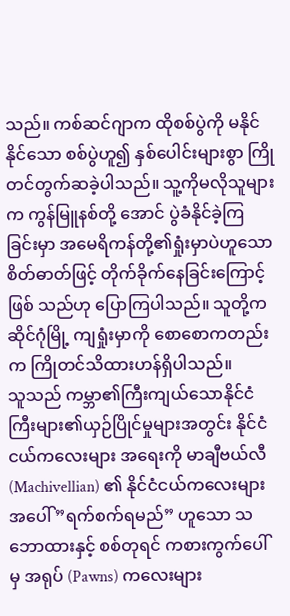သည်။ ကစ်ဆင်ဂျာက ထိုစစ်ပွဲကို မနိုင်နိုင်သော စစ်ပွဲဟူ၍ နှစ်ပေါင်းများစွာ ကြိုတင်တွက်ဆခဲ့ပါသည်။ သူ့ကိုမလိုသူများက ကွန်မြူနစ်တို့ အောင် ပွဲခံနိုင်ခဲ့ကြခြင်းမှာ အမေရိကန်တို့၏ရှုံးမှာပဲဟူသော စိတ်ဓာတ်ဖြင့် တိုက်ခိုက်နေခြင်းကြောင့် ဖြစ် သည်ဟု ပြောကြပါသည်။ သူတို့က ဆိုင်ဂုံမြို့ ကျရှုံးမှာကို စောစောကတည်းက ကြိုတင်သိထားဟန်ရှိပါသည်။
သူသည် ကမ္ဘာ၏ကြီးကျယ်သောနိုင်ငံကြီးများ၏ယှဉ်ပြိုင်မှုများအတွင်း နိုင်ငံငယ်ကလေးများ အရေးကို မာချီဗယ်လီ (Machivellian) ၏ နိုင်ငံငယ်ကလေးများအပေါ် ”ရက်စက်ရမည်” ဟူသော သဘောထားနှင့် စစ်တုရင် ကစားကွက်ပေါ်မှ အရုပ် (Pawns) ကလေးများ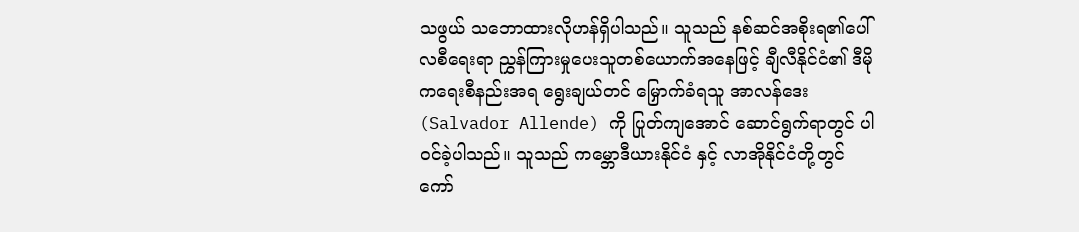သဖွယ် သဘောထားလိုဟန်ရှိပါသည်။ သူသည် နစ်ဆင်အစိုးရ၏ပေါ်လစီရေးရာ ညွှန်ကြားမှုပေးသူတစ်ယောက်အနေဖြင့် ချီလီနိုင်ငံ၏ ဒီမိုကရေးစီနည်းအရ ရွေးချယ်တင် မြှောက်ခံရသူ အာလန်ဒေး (Salvador Allende) ကို ပြုတ်ကျအောင် ဆောင်ရွက်ရာတွင် ပါဝင်ခဲ့ပါသည်။ သူသည် ကမ္ဘောဒီယားနိုင်ငံ နှင့် လာအိုနိုင်ငံတို့တွင် ကော်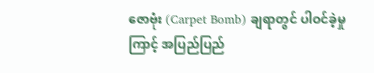ဇောဗုံး (Carpet Bomb) ချရာတွင် ပါဝင်ခဲ့မှုကြာင့် အပြည်ပြည်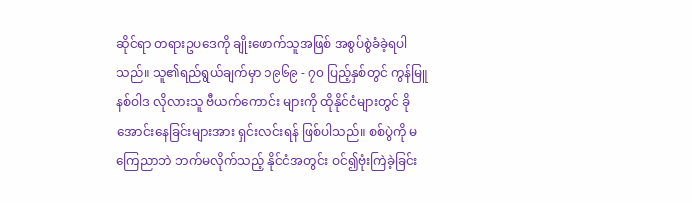ဆိုင်ရာ တရားဥပဒေကို ချိုးဖောက်သူအဖြစ် အစွပ်စွဲခံခဲ့ရပါသည်။ သူ၏ရည်ရွယ်ချက်မှာ ၁၉၆၉ - ၇၀ ပြည့်နှစ်တွင် ကွန်မြူနစ်ဝါဒ လိုလားသူ ဗီယက်ကောင်း များကို ထိုနိုင်ငံများတွင် ခိုအောင်းနေခြင်းများအား ရှင်းလင်းရန် ဖြစ်ပါသည်။ စစ်ပွဲကို မကြေညာဘဲ ဘက်မလိုက်သည့် နိုင်ငံအတွင်း ဝင်၍ဗုံးကြဲခဲ့ခြင်း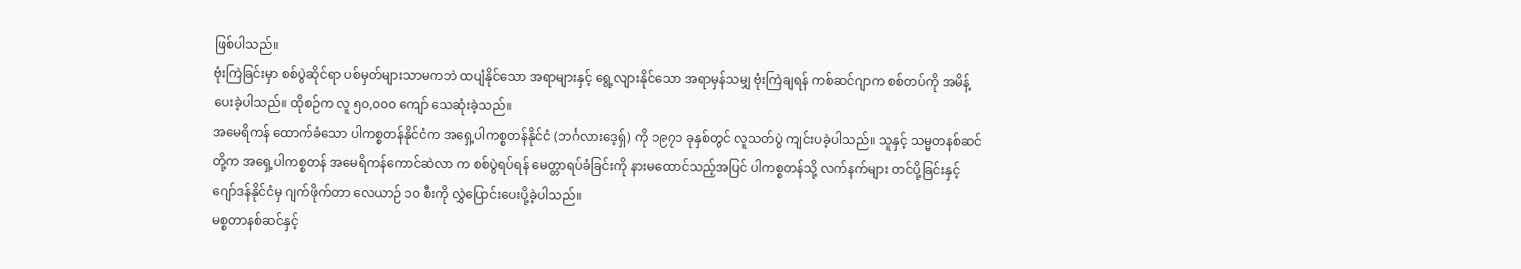ဖြစ်ပါသည်။
ဗုံးကြဲခြင်းမှာ စစ်ပွဲဆိုင်ရာ ပစ်မှတ်များသာမကဘဲ ထပျံနိုင်သော အရာများနှင့် ရွေ့လျားနိုင်သော အရာမှန်သမျှ ဗုံးကြဲချရန် ကစ်ဆင်ဂျာက စစ်တပ်ကို အမိန့်ပေးခဲ့ပါသည်။ ထိုစဉ်က လူ ၅၀,၀၀၀ ကျော် သေဆုံးခဲ့သည်။
အမေရိကန် ထောက်ခံသော ပါကစ္စတန်နိုင်ငံက အရှေ့ပါကစ္စတန်နိုင်ငံ (ဘင်္ဂလားဒေ့ရှ်) ကို ၁၉၇၁ ခုနှစ်တွင် လူသတ်ပွဲ ကျင်းပခဲ့ပါသည်။ သူနှင့် သမ္မတနစ်ဆင်တို့က အရှေ့ပါကစ္စတန် အမေရိကန်ကောင်ဆဲလာ က စစ်ပွဲရပ်ရန် မေတ္တာရပ်ခံခြင်းကို နားမထောင်သည့်အပြင် ပါကစ္စတန်သို့ လက်နက်များ တင်ပို့ခြင်းနှင့် ဂျော်ဒန်နိုင်ငံမှ ဂျက်ဖိုက်တာ လေယာဉ် ၁၀ စီးကို လွှဲပြောင်းပေးပို့ခဲ့ပါသည်။
မစ္စတာနစ်ဆင်နှင့်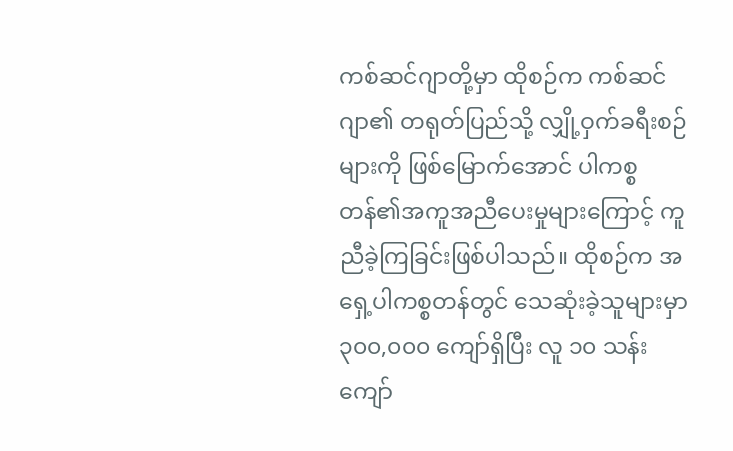ကစ်ဆင်ဂျာတို့မှာ ထိုစဉ်က ကစ်ဆင်ဂျာ၏ တရုတ်ပြည်သို့ လျှို့ဝှက်ခရီးစဉ်များကို ဖြစ်မြောက်အောင် ပါကစ္စတန်၏အကူအညီပေးမှုများကြောင့် ကူညီခဲ့ကြခြင်းဖြစ်ပါသည်။ ထိုစဉ်က အရှေ့ပါကစ္စတန်တွင် သေဆုံးခဲ့သူများမှာ ၃၀၀,၀၀၀ ကျော်ရှိပြီး လူ ၁၀ သန်းကျော်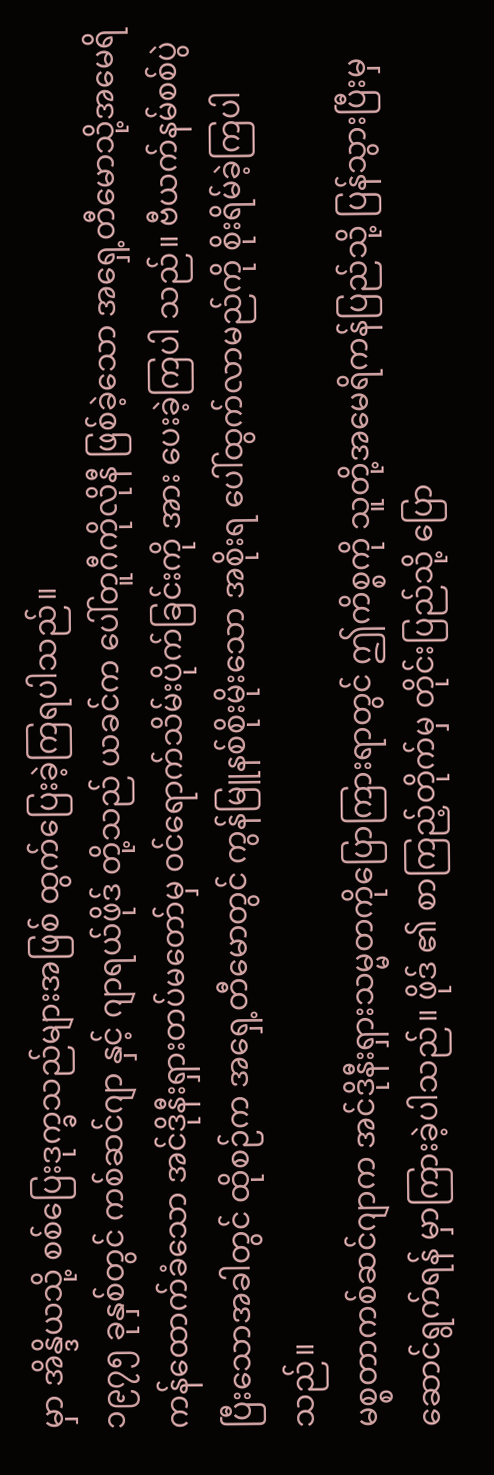မှာ အိန္ဒိယသို့ စစ်ပြေးဒုက္ခသည်များအဖြစ် ထွက်ပြေးခဲ့ကြရပါသည်။
၁၉၇၅ ခုနှစ်တွင် ကစ်ဆင်ဂျာ နှင့် ဂျာရယ်ဖိုဒ် တို့သည် ယခင်က ပေါ်တူဂီကိုလိုနီ ဖြစ်ခဲ့သော အရှေ့တီမောသို့အမေရိကန်ထောက်ခံသော အင်ဒိုနီးရှားတပ်မတော်မှ ဝင်ရောက်သိမ်းပိုက်ခြင်းကို အား ပေးခဲ့ကြပါ သည်။ ဗီယက်နမ်စစ်ပွဲပြီးသောအခါတွင် ထိုစဉ်က အရှေ့တီမောတွင် ကွန်မြူနစ်စိုးမိုးသော အစိုးရ ပေါ်ထွက်လာမည်ကို စိုးရိမ်ခဲ့ကြပါသည်။
မစ္စတာကစ်ဆင်ဂျာက အင်ဒိုနီးရှားသမ္မတကိုပြောကြားရာတွင် ဤကိစ္စကို သူတို့အမေရိကန်ပြည်သို့ ပြန်သွားပြီးမှဆောင်ရွက်ရန် မှာကြားခဲ့ပါသည်။ ဖိုဒ် ၏ စာကြည့်တိုက်မှ တိုင်းပြည်သို့ ပြော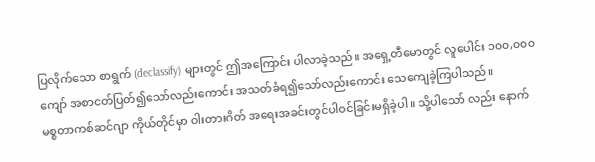ပြလိုက်သော စာရွက် (declassify) များတွင် ဤအကြောင်း ပါလာခဲ့သည်။ အရှေ့တီမောတွင် လူပေါင်း ၁၀၀,၀၀၀ ကျော် အစာငတ်ပြတ်၍သော်လည်းကောင်း အသတ်ခံရ၍သော်လည်းကောင်း သေကျေခဲ့ကြပါသည်။
မစ္စတာကစ်ဆင်ဂျာ ကိုယ်တိုင်မှာ ဝါးတားဂိတ် အရေးအခင်းတွင်ပါဝင်ခြင်းမရှိခဲ့ပါ။ သို့ပါသော် လည်း နောက်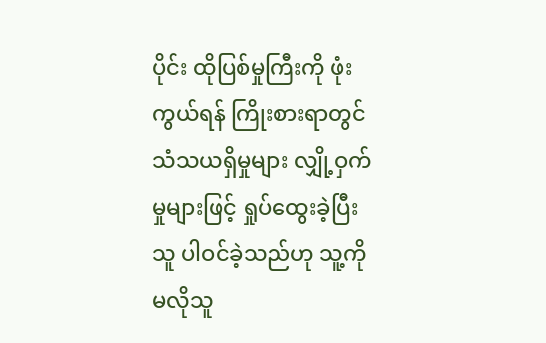ပိုင်း ထိုပြစ်မှုကြီးကို ဖုံးကွယ်ရန် ကြိုးစားရာတွင် သံသယရှိမှုများ လျှို့ဝှက်မှုများဖြင့် ရှုပ်ထွေးခဲ့ပြီး သူ ပါဝင်ခဲ့သည်ဟု သူ့ကို မလိုသူ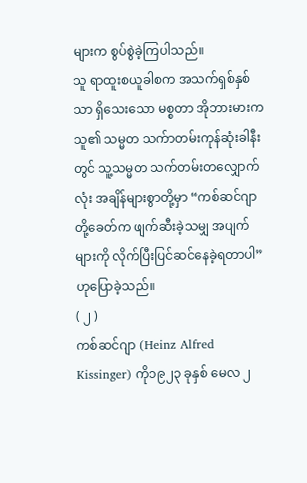များက စွပ်စွဲခဲ့ကြပါသည်။
သူ ရာထူးစယူခါစက အသက်ရှစ်နှစ်သာ ရှိသေးသော မစ္စတာ အိုဘားမားက သူ၏ သမ္မတ သက်ာတမ်းကုန်ဆုံးခါနီးတွင် သူ့သမ္မတ သက်တမ်းတလျှောက်လုံး အချိန်များစွာတို့မှာ “ကစ်ဆင်ဂျာတို့ခေတ်က ဖျက်ဆီးခဲ့သမျှ အပျက်များကို လိုက်ပြီးပြင်ဆင်နေခဲ့ရတာပါ” ဟုပြောခဲ့သည်။
( ၂ )
ကစ်ဆင်ဂျာ (Heinz Alfred Kissinger) ကို၁၉၂၃ ခုနှစ် မေလ ၂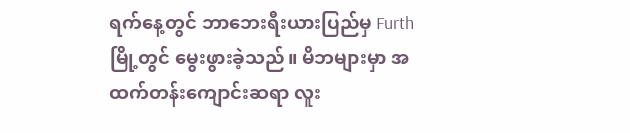ရက်နေ့တွင် ဘာဘေးရီးယားပြည်မှ Furth မြို့တွင် မွေးဖွားခဲ့သည်။ မိဘများမှာ အထက်တန်းကျောင်းဆရာ လူး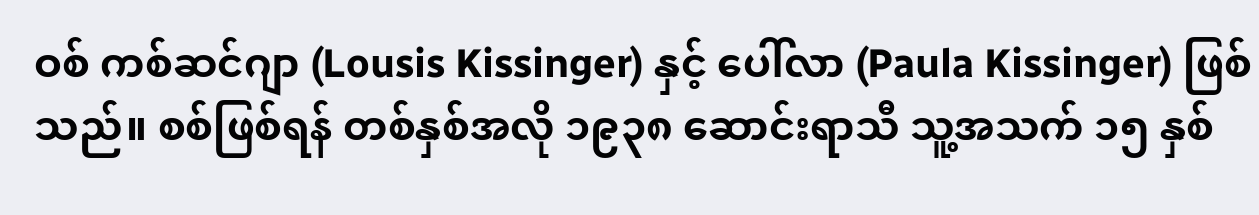ဝစ် ကစ်ဆင်ဂျာ (Lousis Kissinger) နှင့် ပေါ်လာ (Paula Kissinger) ဖြစ်သည်။ စစ်ဖြစ်ရန် တစ်နှစ်အလို ၁၉၃၈ ဆောင်းရာသီ သူ့အသက် ၁၅ နှစ်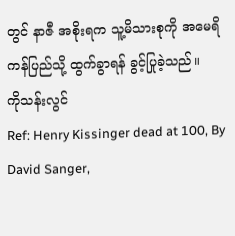တွင် နာဇီ အစိုးရက သူ့မိသားစုကို အမေရိကန်ပြည်သို့ ထွက်ခွာရန် ခွင့်ပြုခဲ့သည်။
ကိုသန်းလွင်
Ref: Henry Kissinger dead at 100, By David Sanger,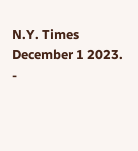N.Y. Times December 1 2023.
-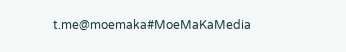t.me@moemaka#MoeMaKaMedia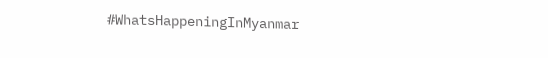#WhatsHappeningInMyanmar